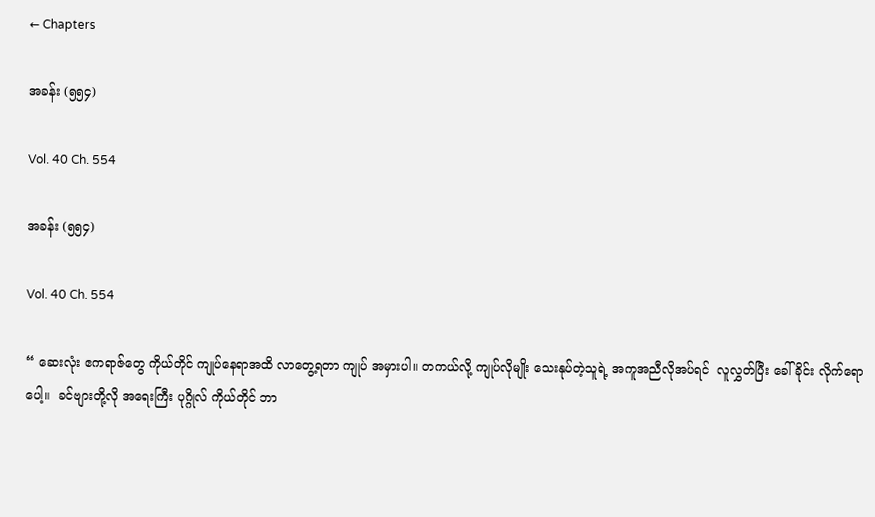← Chapters

အခန်း (၅၅၄)

Vol. 40 Ch. 554

အခန်း (၅၅၄)

Vol. 40 Ch. 554

“ ဆေးလုံး ဧကရာဇ်တွေ ကိုယ်တိုင် ကျုပ်နေရာအထိ လာတွေ့ရတာ ကျုပ် အမှားပါ။ တကယ်လို့ ကျုပ်လိုမျိုး သေးနုပ်တဲ့သူရဲ့ အကူအညီလိုအပ်ရင်  လူလွှတ်ပြီး ခေါ်ခိုင်း လိုက်ရောပေါ့။  ခင်ဗျားတို့လို အရေးကြီး ပုဂ္ဂိုလ် ကိုယ်တိုင် ဘာ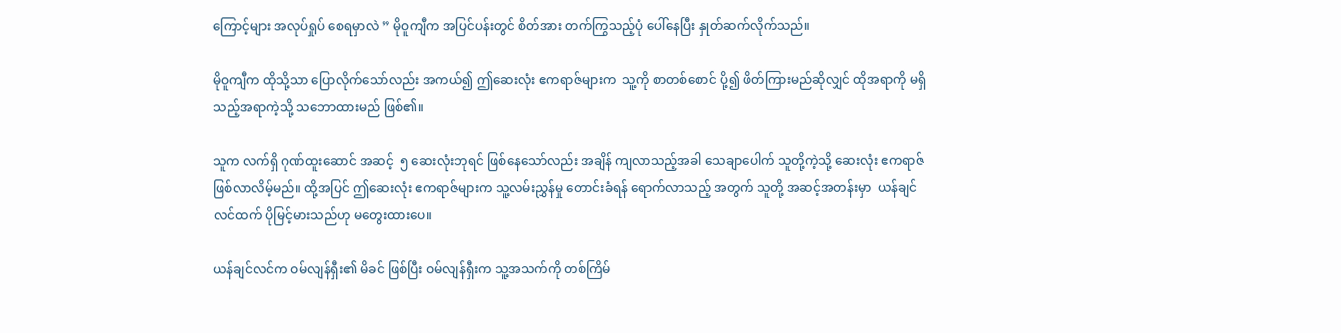ကြောင့်များ အလုပ်ရှုပ် စေရမှာလဲ ” မိုဝူကျီက အပြင်ပန်းတွင် စိတ်အား တက်ကြွသည့်ပုံ ပေါ်နေပြီး နှုတ်ဆက်လိုက်သည်။

မိုဝူကျီက ထိုသို့သာ ပြောလိုက်သော်လည်း အကယ်၍ ဤဆေးလုံး ဧကရာဇ်များက  သူ့ကို စာတစ်စောင် ပို့၍ ဖိတ်ကြားမည်ဆိုလျှင် ထိုအရာကို မရှိသည့်အရာကဲ့သို့ သဘောထားမည် ဖြစ်၏။

သူက လက်ရှိ ဂုဏ်ထူးဆောင် အဆင့်  ၅ ဆေးလုံးဘုရင် ဖြစ်နေသော်လည်း အချိန် ကျလာသည့်အခါ သေချာပေါက် သူတို့ကဲ့သို့ ဆေးလုံး ဧကရာဇ် ဖြစ်လာလိမ့်မည်။ ထို့အပြင် ဤဆေးလုံး ဧကရာဇ်များက သူ့လမ်းညွှန်မှု တောင်းခံရန် ရောက်လာသည့် အတွက် သူတို့ အဆင့်အတန်းမှာ  ယန်ချင်လင်ထက် ပိုမြင့်မားသည်ဟု မတွေးထားပေ။

ယန်ချင်လင်က ဝမ်လျန်ရှီး၏ မိခင် ဖြစ်ပြီး ဝမ်လျန်ရှီးက သူ့အသက်ကို တစ်ကြိမ်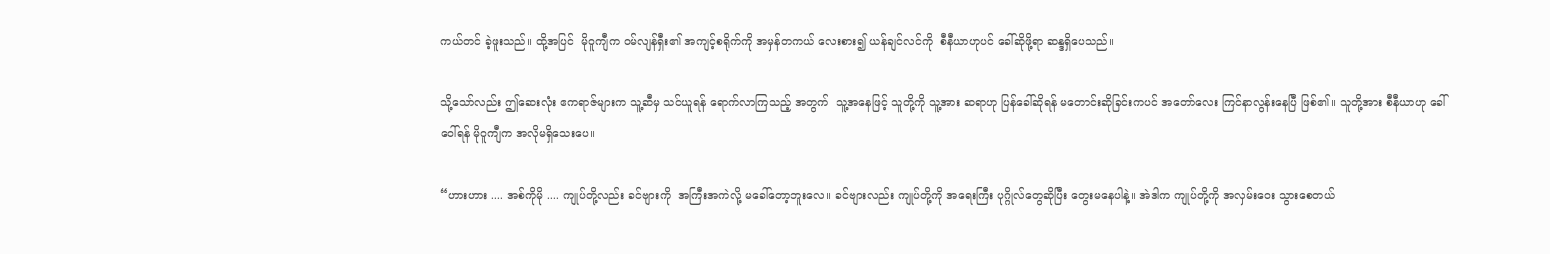ကယ်တင် ခဲ့ဖူးသည်။ ထို့အပြင်  မိုဝူကျီက ဝမ်လျန်ရှီး၏ အကျင့်စရိုက်ကို အမှန်တကယ် လေးစား၍ ယန်ချင်လင်ကို  စီနီယာဟုပင် ခေါ်ဆိုဖို့ရာ ဆန္ဒရှိပေသည်။

သို့သော်လည်း ဤဆေးလုံး ဧကရာဇ်များက သူ့ဆီမှ သင်ယူရန် ရောက်လာကြသည့် အတွက်  သူ့အနေဖြင့် သူတို့ကို သူ့အား ဆရာဟု ပြန်ခေါ်ဆိုရန် မတောင်းဆိုခြင်းကပင် အတော်လေး ကြင်နာလွန်းနေပြီ ဖြစ်၏။ သူတို့အား စီနီယာဟု ခေါ်ဝေါ်ရန် မိုဝူကျီက အလိုမရှိသေးပေ။

“ဟားဟား .... အစ်ကိုမို .... ကျုပ်တို့လည်း ခင်ဗျားကို  အကြီးအကဲလို့ မခေါ်တော့ဘူးလေ။ ခင်ဗျားလည်း ကျုပ်တို့ကို အရေးကြီး ပုဂ္ဂိုလ်တွေဆိုပြီး တွေးမနေပါနဲ့။ အဲဒါက ကျုပ်တို့ကို အလှမ်းဝေး သွားစေတယ်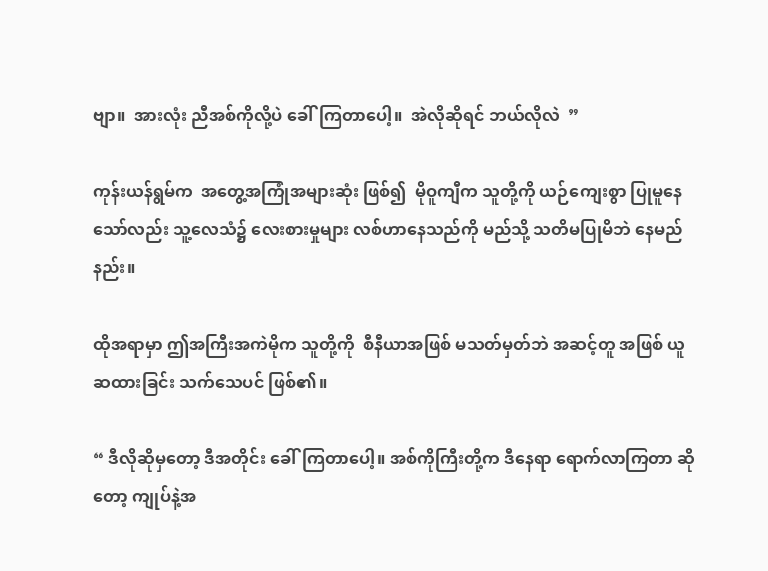ဗျာ။  အားလုံး ညီအစ်ကိုလို့ပဲ ခေါ်ကြတာပေါ့။  အဲလိုဆိုရင် ဘယ်လိုလဲ  ”

ကုန်းယန်ရွမ်က  အတွေ့အကြုံအများဆုံး ဖြစ်၍  မိုဝူကျီက သူတို့ကို ယဉ်ကျေးစွာ ပြုမူနေသော်လည်း သူ့လေသံ၌ လေးစားမှုများ လစ်ဟာနေသည်ကို မည်သို့ သတိမပြုမိဘဲ နေမည်နည်း။

ထိုအရာမှာ ဤအကြီးအကဲမိုက သူတို့ကို  စီနီယာအဖြစ် မသတ်မှတ်ဘဲ အဆင့်တူ အဖြစ် ယူဆထားခြင်း သက်သေပင် ဖြစ်၏။

“ ဒီလိုဆိုမှတော့ ဒီအတိုင်း ခေါ်ကြတာပေါ့။ အစ်ကိုကြီးတို့က ဒီနေရာ ရောက်လာကြတာ ဆိုတော့ ကျုပ်နဲ့အ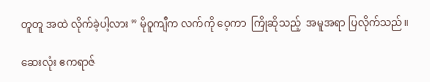တူတူ အထဲ လိုက်ခဲ့ပါ့လား ” မိုဝူကျီက လက်ကို ဝေ့ကာ  ကြိုဆိုသည့်  အမူအရာ ပြလိုက်သည်။

ဆေးလုံး ဧကရာဇ်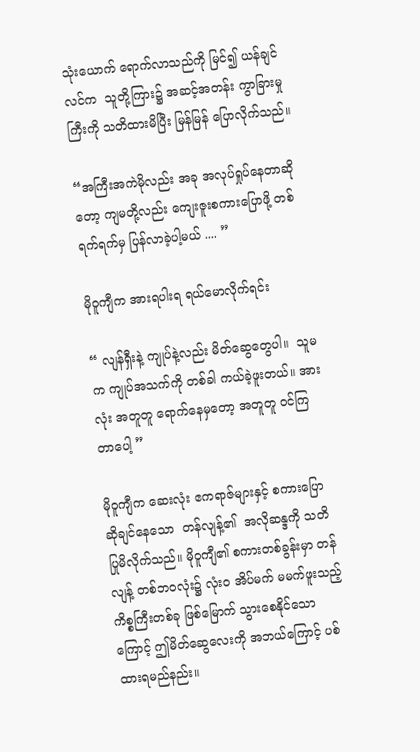သုံးယောက် ရောက်လာသည်ကို မြင်၍ ယန်ချင်လင်က  သူတို့ကြား၌ အဆင့်အတန်း ကွာခြားမှုကြီးကို သတိထားမိပြီး မြန်မြန် ပြောလိုက်သည်။

“အကြီးအကဲမိုလည်း အခု အလုပ်ရှုပ်နေတာဆိုတော့ ကျမတို့လည်း ကျေးဇူးစကားပြောဖို့ တစ်ရက်ရက်မှ ပြန်လာခဲ့ပါ့မယ် .... ”

မိုဝူကျီက အားရပါးရ ရယ်မောလိုက်ရင်း

“ လျန်ရှီးနဲ့ ကျုပ်နဲ့လည်း မိတ်ဆွေတွေပါ။  သူမက ကျုပ်အသက်ကို တစ်ခါ ကယ်ခဲ့ဖူးတယ်။ အားလုံး အတူတူ ရောက်နေမှတော့ အတူတူ ဝင်ကြတာပေါ့ ”

မိုဝူကျီက ဆေးလုံး ဧကရာဇ်များနှင့် စကားပြောဆိုချင်နေသော  တန်လျန့်၏  အလိုဆန္ဒကို သတိပြုမိလိုက်သည်။ မိုဝူကျီ၏ စကားတစ်ခွန်းမှာ တန်လျန့် တစ်ဘဝလုံး၌ လုံးဝ အိပ်မက် မမက်ဖူးသည့် ကိစ္စကြီးတစ်ခု ဖြစ်မြောက် သွားစေနိုင်သောကြောင့် ဤမိတ်ဆွေလေးကို အဘယ်ကြောင့် ပစ်ထားရမည်နည်း။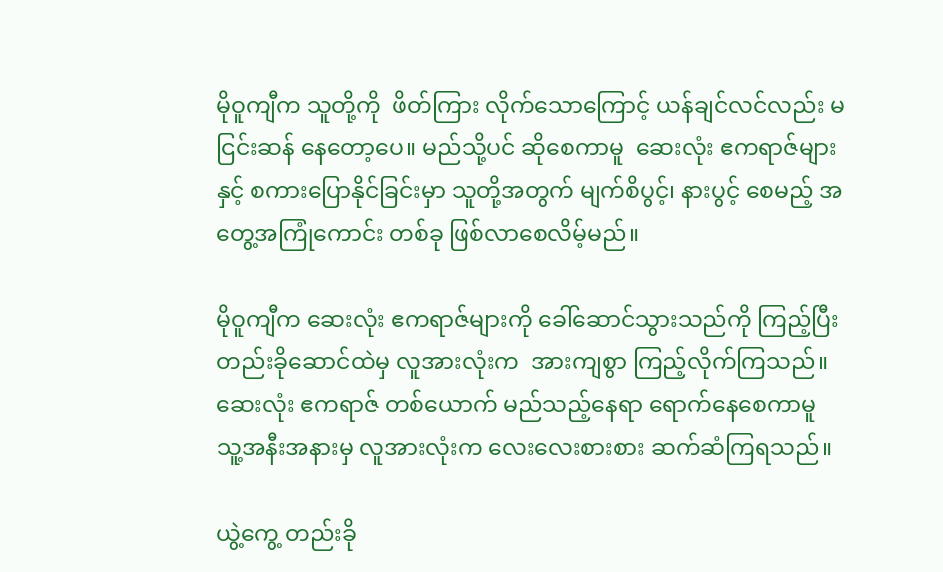မိုဝူကျီက သူတို့ကို  ဖိတ်ကြား လိုက်သောကြောင့် ယန်ချင်လင်လည်း မငြင်းဆန် နေတော့ပေ။ မည်သို့ပင် ဆိုစေကာမူ  ဆေးလုံး ဧကရာဇ်များနှင့် စကားပြောနိုင်ခြင်းမှာ သူတို့အတွက် မျက်စိပွင့်၊ နားပွင့် စေမည့် အတွေ့အကြုံကောင်း တစ်ခု ဖြစ်လာစေလိမ့်မည်။

မိုဝူကျီက ဆေးလုံး ဧကရာဇ်များကို ခေါ်ဆောင်သွားသည်ကို ကြည့်ပြီး တည်းခိုဆောင်ထဲမှ လူအားလုံးက  အားကျစွာ ကြည့်လိုက်ကြသည်။ ဆေးလုံး ဧကရာဇ် တစ်ယောက် မည်သည့်နေရာ ရောက်နေစေကာမူ  သူ့အနီးအနားမှ လူအားလုံးက လေးလေးစားစား ဆက်ဆံကြရသည်။

ယွဲ့ကွေ့ တည်းခို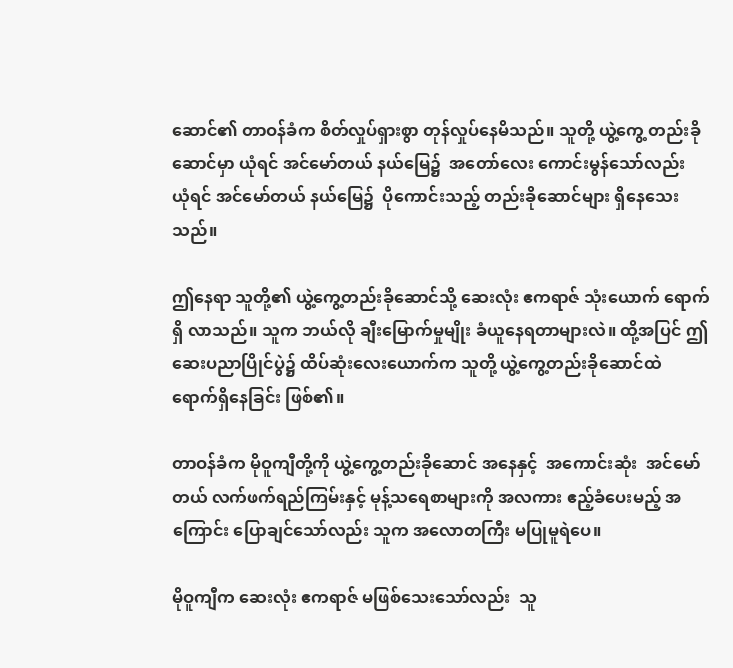ဆောင်၏ တာဝန်ခံက စိတ်လှုပ်ရှားစွာ တုန်လှုပ်နေမိသည်။ သူတို့ ယွဲ့ကွေ့ တည်းခိုဆောင်မှာ ယုံရင် အင်မော်တယ် နယ်မြေ၌  အတော်လေး ကောင်းမွန်သော်လည်း  ယုံရင် အင်မော်တယ် နယ်မြေ၌  ပိုကောင်းသည့် တည်းခိုဆောင်များ ရှိနေသေးသည်။

ဤနေရာ သူတို့၏ ယွဲ့ကွေ့တည်းခိုဆောင်သို့ ဆေးလုံး ဧကရာဇ် သုံးယောက် ရောက်ရှိ လာသည်။ သူက ဘယ်လို ချီးမြောက်မှုမျိုး ခံယူနေရတာများလဲ။ ထို့အပြင် ဤဆေးပညာပြိုင်ပွဲ၌ ထိပ်ဆုံးလေးယောက်က သူတို့ ယွဲ့ကွေ့တည်းခိုဆောင်ထဲ ရောက်ရှိနေခြင်း ဖြစ်၏။

တာဝန်ခံက မိုဝူကျီတို့ကို ယွဲ့ကွေ့တည်းခိုဆောင် အနေနှင့်  အကောင်းဆုံး  အင်မော်တယ် လက်ဖက်ရည်ကြမ်းနှင့် မုန့်သရေစာများကို အလကား ဧည့်ခံပေးမည့် အကြောင်း ပြောချင်သော်လည်း သူက အလောတကြီး မပြုမူရဲပေ။

မိုဝူကျီက ဆေးလုံး ဧကရာဇ် မဖြစ်သေးသော်လည်း  သူ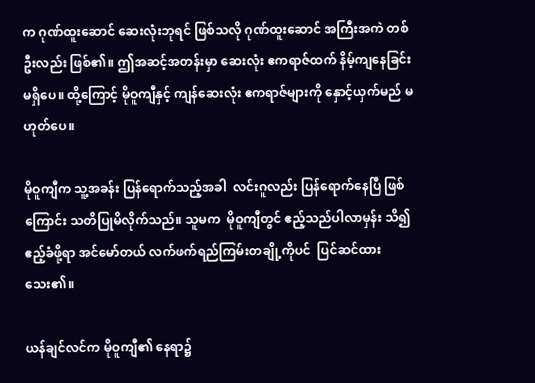က ဂုဏ်ထူးဆောင် ဆေးလုံးဘုရင် ဖြစ်သလို ဂုဏ်ထူးဆောင် အကြီးအကဲ တစ်ဦးလည်း ဖြစ်၏။ ဤအဆင့်အတန်းမှာ ဆေးလုံး ဧကရာဇ်ထက် နိမ့်ကျနေခြင်း မရှိပေ။ ထို့ကြောင့် မိုဝူကျီနှင့် ကျန်ဆေးလုံး ဧကရာဇ်များကို နှောင့်ယှက်မည် မဟုတ်ပေ။

မိုဝူကျီက သူ့အခန်း ပြန်ရောက်သည့်အခါ  လင်းဂူလည်း ပြန်ရောက်နေပြီ ဖြစ်ကြောင်း သတိပြုမိလိုက်သည်။ သူမက  မိုဝူကျီတွင် ဧည့်သည်ပါလာမှန်း သိ၍  ဧည့်ခံဖို့ရာ အင်မော်တယ် လက်ဖက်ရည်ကြမ်းတချို့ကိုပင်  ပြင်ဆင်ထားသေး၏။

ယန်ချင်လင်က မိုဝူကျီ၏ နေရာ၌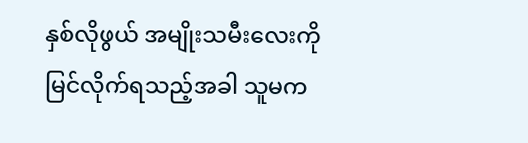နှစ်လိုဖွယ် အမျိုးသမီးလေးကို မြင်လိုက်ရသည့်အခါ သူမက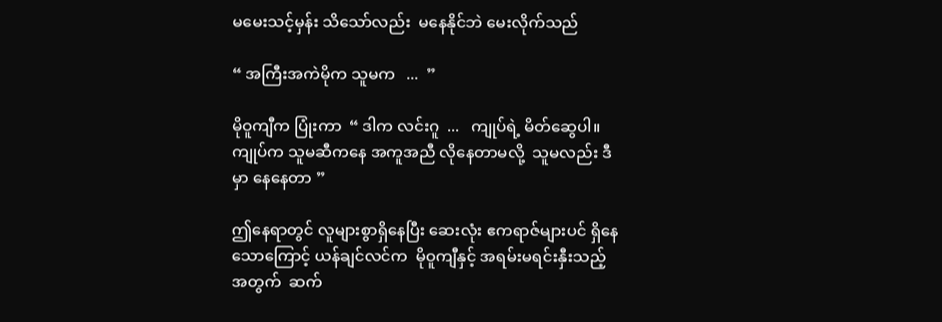မမေးသင့်မှန်း သိသော်လည်း  မနေနိုင်ဘဲ မေးလိုက်သည်

“ အကြီးအကဲမိုက သူမက   ...  ”

မိုဝူကျီက ပြုံးကာ  “ ဒါက လင်းဂူ  ...   ကျုပ်ရဲ့ မိတ်ဆွေပါ။  ကျုပ်က သူမဆီကနေ အကူအညီ လိုနေတာမလို့  သူမလည်း ဒီမှာ နေနေတာ ”

ဤနေရာတွင် လူများစွာရှိနေပြီး ဆေးလုံး ဧကရာဇ်များပင် ရှိနေသောကြောင့် ယန်ချင်လင်က  မိုဝူကျီနှင့် အရမ်းမရင်းနှီးသည့် အတွက်  ဆက်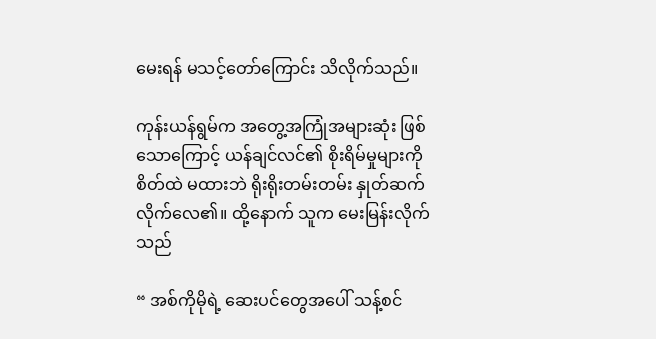မေးရန် မသင့်တော်ကြောင်း သိလိုက်သည်။

ကုန်းယန်ရွမ်က အတွေ့အကြုံအများဆုံး ဖြစ်သောကြောင့် ယန်ချင်လင်၏ စိုးရိမ်မှုများကို စိတ်ထဲ မထားဘဲ ရိုးရိုးတမ်းတမ်း နှုတ်ဆက်လိုက်လေ၏။ ထို့နောက် သူက မေးမြန်းလိုက်သည်

“ အစ်ကိုမိုရဲ့ ဆေးပင်တွေအပေါ် သန့်စင်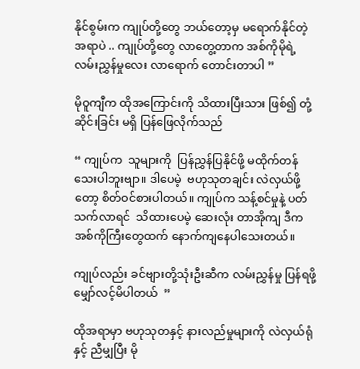နိုင်စွမ်းက ကျုပ်တို့တွေ ဘယ်တော့မှ မရောက်နိုင်တဲ့ အရာပဲ .. ကျုပ်တို့တွေ လာတွေ့တာက အစ်ကိုမိုရဲ့ လမ်းညွှန်မှုလေး လာရောက် တောင်းတာပါ ”

မိုဝူကျီက ထိုအကြောင်းကို သိထားပြီးသား ဖြစ်၍ တုံ့ဆိုင်းခြင်း မရှိ ပြန်ဖြေလိုက်သည်

“ ကျုပ်က  သူများကို  ပြန်ညွှန်ပြနိုင်ဖို့ မထိုက်တန်သေးပါဘူးဗျာ။ ဒါပေမဲ့  ဗဟုသုတချင်း လဲလှယ်ဖို့တော့ စိတ်ဝင်စားပါတယ်။ ကျုပ်က သန့်စင်မှုနဲ့ ပတ်သက်လာရင်  သိထားပေမဲ့ ဆေးလုံး တာအိုကျ ဒီက အစ်ကိုကြီးတွေထက် နောက်ကျနေပါသေးတယ်။

ကျုပ်လည်း ခင်ဗျားတို့သုံးဦးဆီက လမ်းညွှန်မှု ပြန်ရဖို့ မျှော်လင့်မိပါတယ်  ”

ထိုအရာမှာ ဗဟုသုတနှင့် နားလည်မှုများကို လဲလှယ်ရုံနှင့် ညီမျှပြီး မို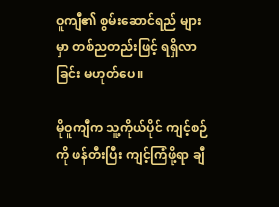ဝူကျီ၏ စွမ်းဆောင်ရည် များမှာ တစ်ညတည်းဖြင့် ရရှိလာခြင်း မဟုတ်ပေ။

မိုဝူကျီက သူ့ကိုယ်ပိုင် ကျင့်စဉ်ကို ဖန်တီးပြီး ကျင့်ကြံဖို့ရာ ချီ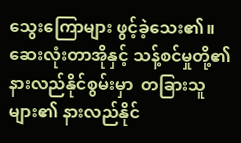သွေးကြောများ ဖွင့်ခဲ့သေး၏။ ဆေးလုံးတာအိုနှင့် သန့်စင်မှုတို့၏ နားလည်နိုင်စွမ်းမှာ  တခြားသူများ၏ နားလည်နိုင်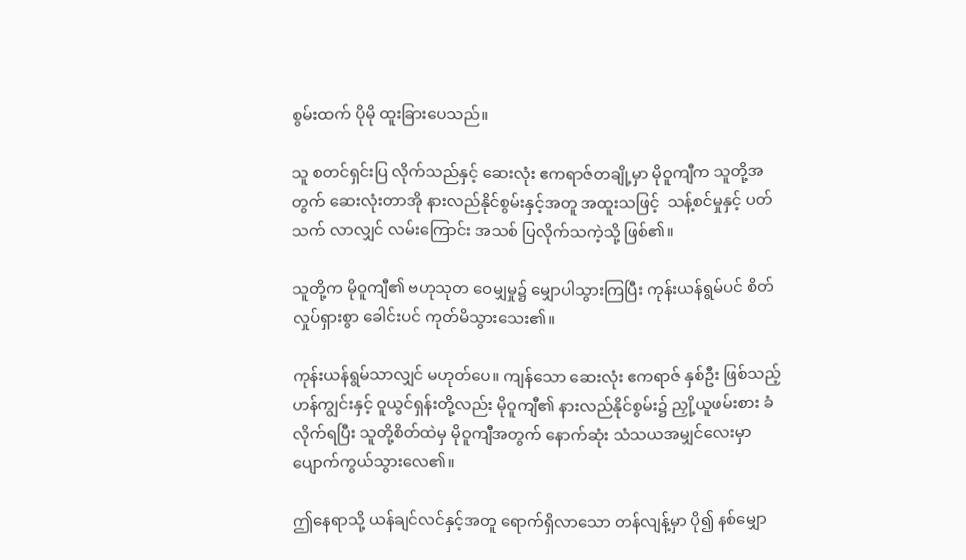စွမ်းထက် ပိုမို ထူးခြားပေသည်။

သူ စတင်ရှင်းပြ လိုက်သည်နှင့် ဆေးလုံး ဧကရာဇ်တချို့မှာ မိုဝူကျီက သူတို့အတွက် ဆေးလုံးတာအို နားလည်နိုင်စွမ်းနှင့်အတူ အထူးသဖြင့်  သန့်စင်မှုနှင့် ပတ်သက် လာလျှင် လမ်းကြောင်း အသစ် ပြလိုက်သကဲ့သို့ ဖြစ်၏။

သူတို့က မိုဝူကျီ၏ ဗဟုသုတ ဝေမျှမှု၌ မျှောပါသွားကြပြီး ကုန်းယန်ရွမ်ပင် စိတ်လှုပ်ရှားစွာ ခေါင်းပင် ကုတ်မိသွားသေး၏။

ကုန်းယန်ရွမ်သာလျှင် မဟုတ်ပေ။ ကျန်သော ဆေးလုံး ဧကရာဇ် နှစ်ဦး ဖြစ်သည့် ဟန်ကျွင်းနှင့် ဝူယွင်ရှန်းတို့လည်း မိုဝူကျီ၏ နားလည်နိုင်စွမ်း၌ ညှို့ယူဖမ်းစား ခံလိုက်ရပြီး သူတို့စိတ်ထဲမှ မိုဝူကျီအတွက် နောက်ဆုံး သံသယအမျှင်လေးမှာ ပျောက်ကွယ်သွားလေ၏။

ဤနေရာသို့ ယန်ချင်လင်နှင့်အတူ ရောက်ရှိလာသော တန်လျန့်မှာ ပို၍ နစ်မျှော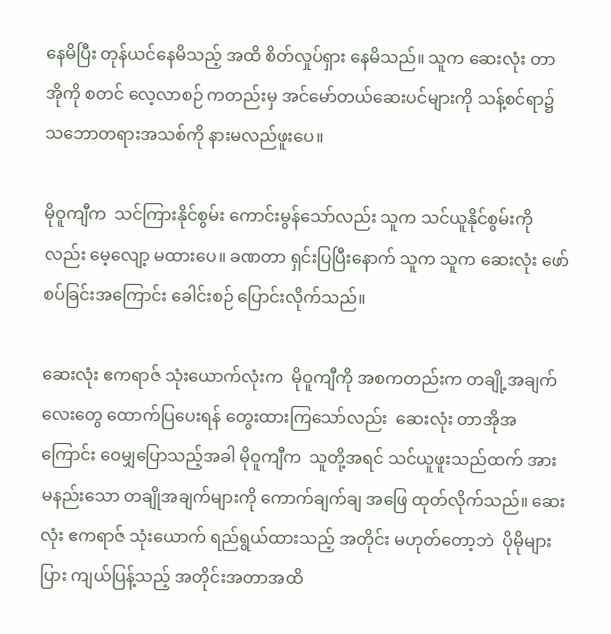နေမိပြီး တုန်ယင်နေမိသည့် အထိ စိတ်လှုပ်ရှား နေမိသည်။ သူက ဆေးလုံး တာအိုကို စတင် လေ့လာစဉ် ကတည်းမှ အင်မော်တယ်ဆေးပင်များကို သန့်စင်ရာ၌  သဘောတရားအသစ်ကို နားမလည်ဖူးပေ။

မိုဝူကျီက  သင်ကြားနိုင်စွမ်း ကောင်းမွန်သော်လည်း သူက သင်ယူနိုင်စွမ်းကိုလည်း မေ့လျော့ မထားပေ။ ခဏတာ ရှင်းပြပြီးနောက် သူက သူက ဆေးလုံး ဖော်စပ်ခြင်းအကြောင်း ခေါင်းစဉ် ပြောင်းလိုက်သည်။

ဆေးလုံး ဧကရာဇ် သုံးယောက်လုံးက  မိုဝူကျီကို အစကတည်းက တချို့အချက်လေးတွေ ထောက်ပြပေးရန် တွေးထားကြသော်လည်း  ဆေးလုံး တာအိုအကြောင်း ဝေမျှပြောသည့်အခါ မိုဝူကျီက  သူတို့အရင် သင်ယူဖူးသည်ထက် အားမနည်းသော တချိုအချက်များကို ကောက်ချက်ချ အဖြေ ထုတ်လိုက်သည်။ ဆေးလုံး ဧကရာဇ် သုံးယောက် ရည်ရွယ်ထားသည့် အတိုင်း မဟုတ်တော့ဘဲ  ပိုမိုများပြား ကျယ်ပြန့်သည့် အတိုင်းအတာအထိ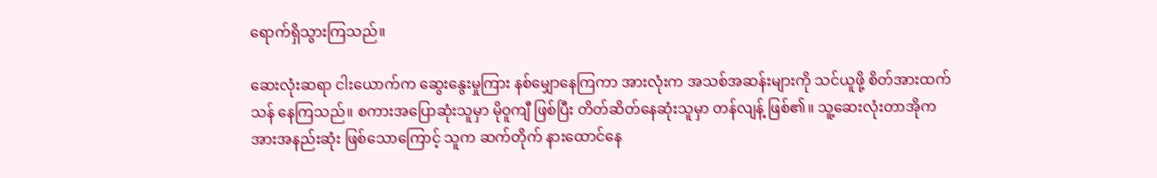ရောက်ရှိသွားကြသည်။

ဆေးလုံးဆရာ ငါးယောက်က ဆွေးနွေးမှုကြား နစ်မျှောနေကြကာ အားလုံးက အသစ်အဆန်းများကို သင်ယူဖို့ စိတ်အားထက်သန် နေကြသည်။ စကားအပြောဆုံးသူမှာ မိုဝူကျီ ဖြစ်ပြီး တိတ်ဆိတ်နေဆုံးသူမှာ တန်လျန့် ဖြစ်၏။ သူ့ဆေးလုံးတာအိုက အားအနည်းဆုံး ဖြစ်သောကြောင့် သူက ဆက်တိုက် နားထောင်နေ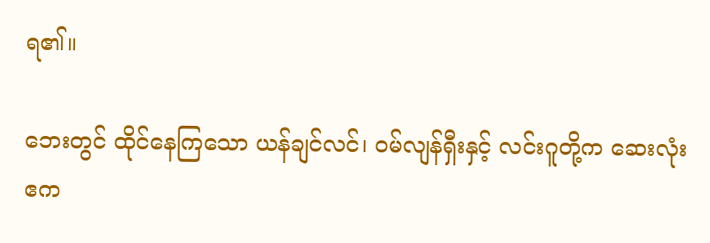ရ၏။

ဘေးတွင် ထိုင်နေကြသော ယန်ချင်လင်၊ ဝမ်လျန်ရှီးနှင့် လင်းဂူတို့က ဆေးလုံး ဧက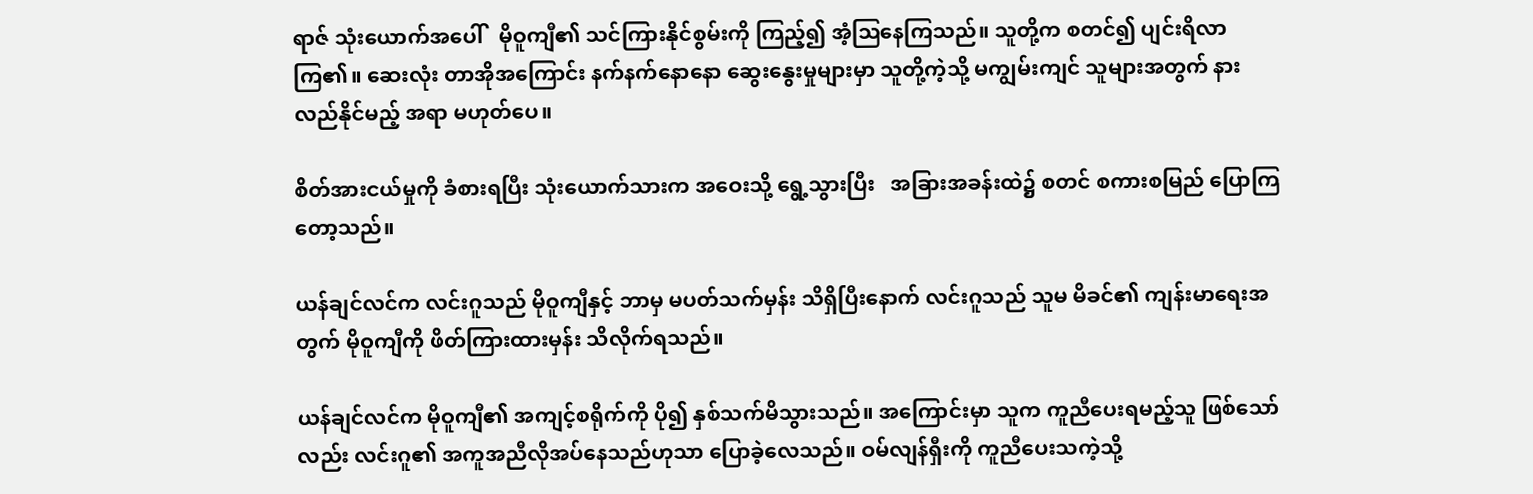ရာဇ် သုံးယောက်အပေါ်   မိုဝူကျီ၏ သင်ကြားနိုင်စွမ်းကို ကြည့်၍ အံ့ဩနေကြသည်။ သူတို့က စတင်၍ ပျင်းရိလာကြ၏။ ဆေးလုံး တာအိုအကြောင်း နက်နက်နောနော ဆွေးနွေးမှုများမှာ သူတို့ကဲ့သို့ မကျွမ်းကျင် သူများအတွက် နားလည်နိုင်မည့် အရာ မဟုတ်ပေ။

စိတ်အားငယ်မှုကို ခံစားရပြီး သုံးယောက်သားက အဝေးသို့ ရွေ့သွားပြီး   အခြားအခန်းထဲ၌ စတင် စကားစမြည် ပြောကြတော့သည်။

ယန်ချင်လင်က လင်းဂူသည် မိုဝူကျီနှင့် ဘာမှ မပတ်သက်မှန်း သိရှိပြီးနောက် လင်းဂူသည် သူမ မိခင်၏ ကျန်းမာရေးအတွက် မိုဝူကျီကို ဖိတ်ကြားထားမှန်း သိလိုက်ရသည်။

ယန်ချင်လင်က မိုဝူကျီ၏ အကျင့်စရိုက်ကို ပို၍ နှစ်သက်မိသွားသည်။ အကြောင်းမှာ သူက ကူညီပေးရမည့်သူ ဖြစ်သော်လည်း လင်းဂူ၏ အကူအညီလိုအပ်နေသည်ဟုသာ ပြောခဲ့လေသည်။ ဝမ်လျန်ရှီးကို ကူညီပေးသကဲ့သို့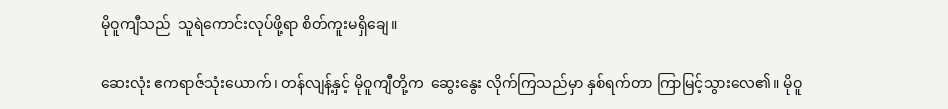မိုဝူကျီသည်  သူရဲကောင်းလုပ်ဖို့ရာ စိတ်ကူးမရှိချေ။

ဆေးလုံး ဧကရာဇ်သုံးယောက်၊ တန်လျန့်နှင့် မိုဝူကျီတို့က  ဆွေးနွေး လိုက်ကြသည်မှာ နှစ်ရက်တာ ကြာမြင့်သွားလေ၏။ မိုဝူ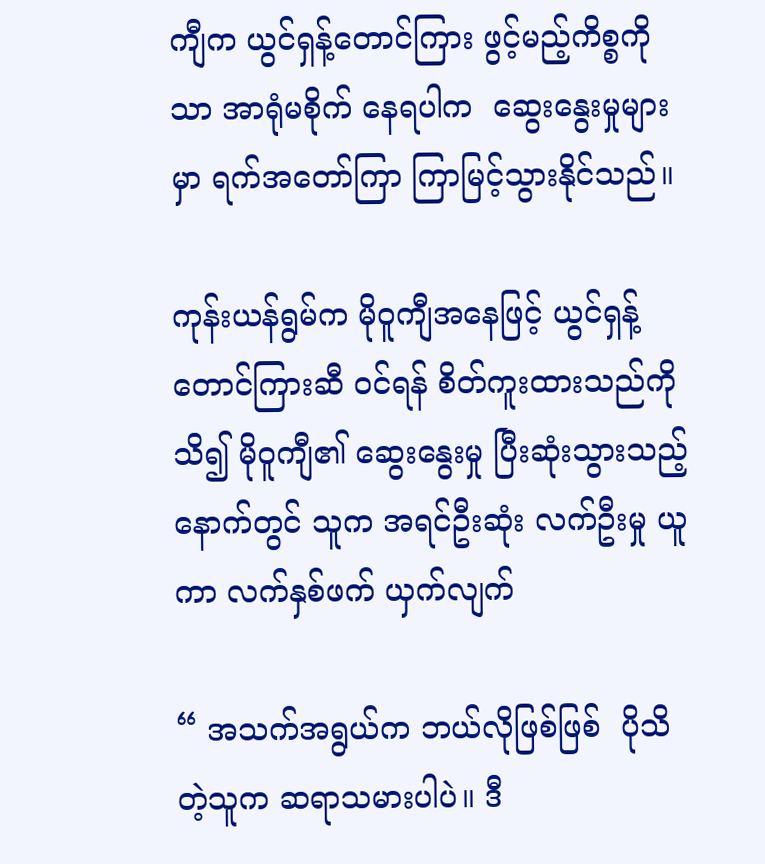ကျီက ယွင်ရှန့်တောင်ကြား ဖွင့်မည့်ကိစ္စကိုသာ အာရုံမစိုက် နေရပါက  ဆွေးနွေးမှုများမှာ ရက်အတော်ကြာ ကြာမြင့်သွားနိုင်သည်။

ကုန်းယန်ရွမ်က မိုဝူကျီအနေဖြင့် ယွင်ရှန့်တောင်ကြားဆီ ဝင်ရန် စိတ်ကူးထားသည်ကို သိ၍ မိုဝူကျီ၏ ဆွေးနွေးမှု ပြီးဆုံးသွားသည့် နောက်တွင် သူက အရင်ဦးဆုံး လက်ဦးမှု ယူကာ လက်နှစ်ဖက် ယှက်လျက်

“ အသက်အရွယ်က ဘယ်လိုဖြစ်ဖြစ်  ပိုသိတဲ့သူက ဆရာသမားပါပဲ။ ဒီ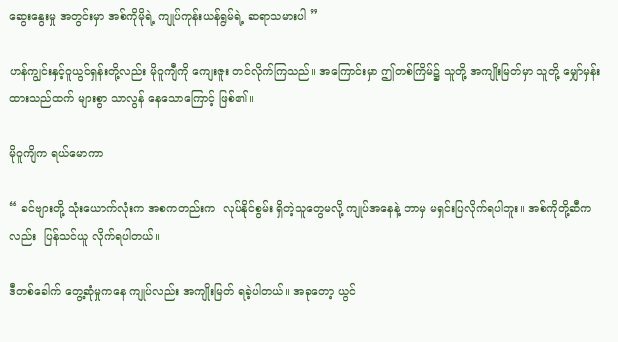ဆွေးနွေးမှု အတွင်းမှာ အစ်ကိုမိုရဲ့ ကျုပ်ကုန်းယန်ရွမ်ရဲ့ ဆရာသမားပါ ”

ဟန်ကျွင်းနှင့်ဝူယွင်ရှန်းတို့လည်း မိုဝူကျီကို ကျေးဇူး တင်လိုက်ကြသည်။ အကြောင်းမှာ ဤတစ်ကြိမ်၌ သူတို့ အကျိုးမြတ်မှာ သူတို့ မျှော်မှန်းထားသည်ထက် များစွာ သာလွန် နေသောကြောင့် ဖြစ်၏။

မိုဝူကျိက ရယ်မောကာ

“ ခင်ဗျားတို့ သုံးယောက်လုံးက အစကတည်းက  လုပ်နိုင်စွမ်း ရှိတဲ့သူတွေမလို့ ကျုပ်အနေနဲ့ ဘာမှ မရှင်းပြလိုက်ရပါဘူး။ အစ်ကိုတို့ဆီကလည်း  ပြန်သင်ယူ လိုက်ရပါတယ်။

ဒီတစ်ခေါက် တွေ့ဆုံမှုကနေ ကျုပ်လည်း အကျိုးမြတ် ရခဲ့ပါတယ်။ အခုတော့ ယွင်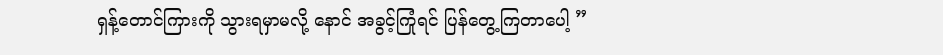ရှန့်တောင်ကြားကို သွားရမှာမလို့ နောင် အခွင့်ကြုံရင် ပြန်တွေ့ကြတာပေါ့ ”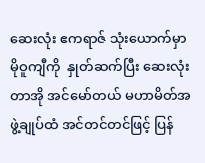ဆေးလုံး ဧကရာဇ် သုံးယောက်မှာ မိုဝူကျီကို  နှုတ်ဆက်ပြီး ဆေးလုံးတာအို အင်မော်တယ် မဟာမိတ်အဖွဲ့ချုပ်ထံ အင်တင်တင်ဖြင့် ပြန်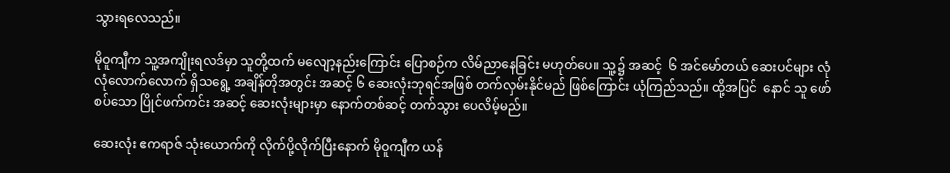သွားရလေသည်။

မိုဝူကျီက သူ့အကျိုးရလဒ်မှာ သူတို့ထက် မလျော့နည်းကြောင်း ပြောစဉ်က လိမ်ညာနေခြင်း မဟုတ်ပေ။ သူ့၌ အဆင့်  ၆ အင်မော်တယ် ဆေးပင်များ လုံလုံလောက်လောက် ရှိသရွေ့ အချိန်တိုအတွင်း အဆင့် ၆ ဆေးလုံးဘုရင်အဖြစ် တက်လှမ်းနိုင်မည် ဖြစ်ကြောင်း ယုံကြည်သည်။ ထို့အပြင်  နောင် သူ ဖော်စပ်သော ပြိုင်ဖက်ကင်း အဆင့် ဆေးလုံးများမှာ နောက်တစ်ဆင့် တက်သွား ပေလိမ့်မည်။

ဆေးလုံး ဧကရာဇ် သုံးယောက်ကို လိုက်ပို့လိုက်ပြီးနောက် မိုဝူကျီက ယန်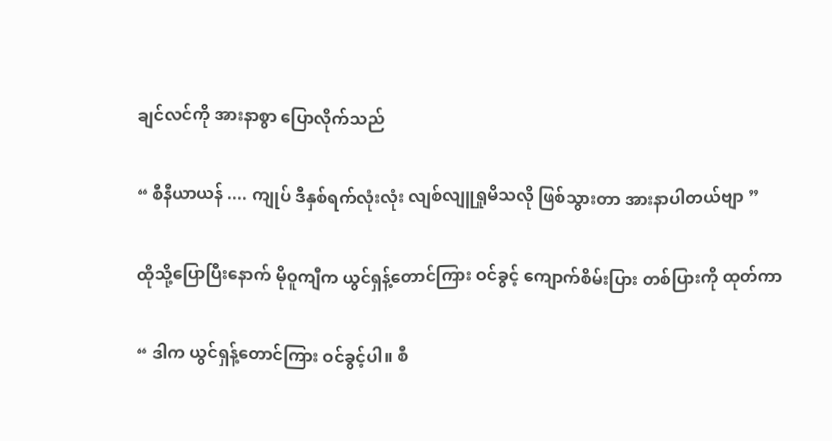ချင်လင်ကို အားနာစွာ ပြောလိုက်သည်

“ စီနီယာယန် .... ကျုပ် ဒီနှစ်ရက်လုံးလုံး လျစ်လျူရှုမိသလို ဖြစ်သွားတာ အားနာပါတယ်ဗျာ ”

ထိုသို့ပြောပြီးနောက် မိုဝူကျီက ယွင်ရှန့်တောင်ကြား ဝင်ခွင့် ကျောက်စိမ်းပြား တစ်ပြားကို ထုတ်ကာ

“ ဒါက ယွင်ရှန့်တောင်ကြား ဝင်ခွင့်ပါ။ စီ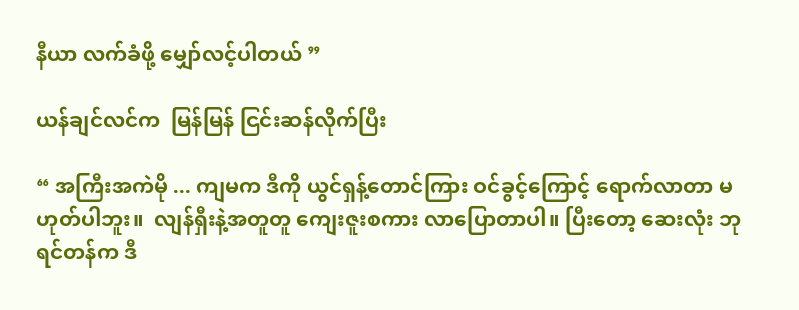နီယာ လက်ခံဖို့ မျှော်လင့်ပါတယ် ”

ယန်ချင်လင်က  မြန်မြန် ငြင်းဆန်လိုက်ပြီး

“ အကြီးအကဲမို ... ကျမက ဒီကို ယွင်ရှန့်တောင်ကြား ဝင်ခွင့်ကြောင့် ရောက်လာတာ မဟုတ်ပါဘူး။  လျန်ရှီးနဲ့အတူတူ ကျေးဇူးစကား လာပြောတာပါ။ ပြီးတော့ ဆေးလုံး ဘုရင်တန်က ဒီ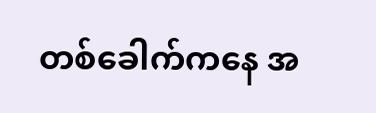တစ်ခေါက်ကနေ အ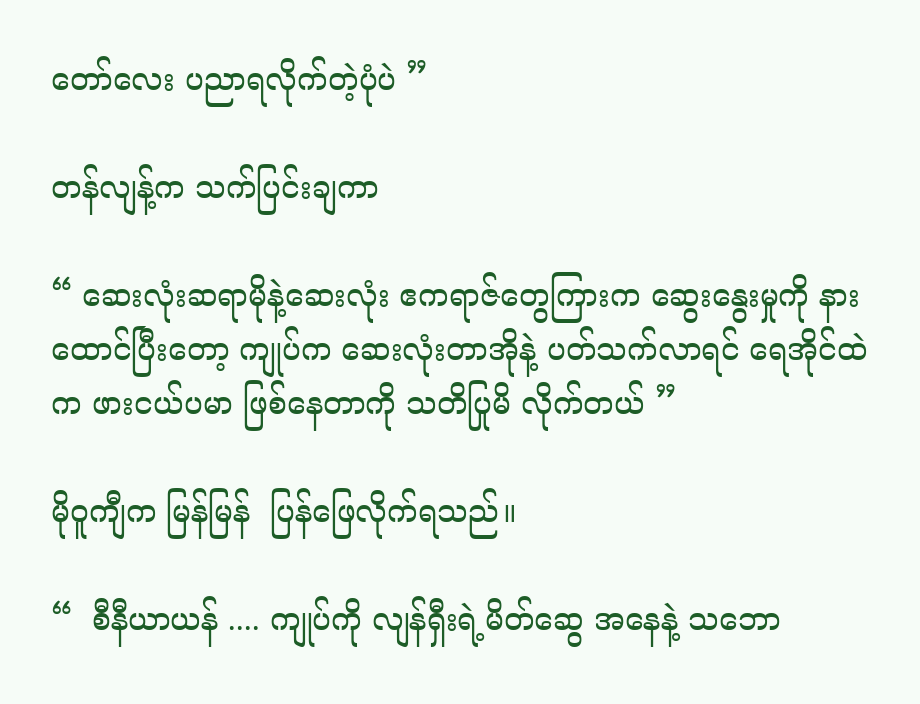တော်လေး ပညာရလိုက်တဲ့ပုံပဲ ”

တန်လျန့်က သက်ပြင်းချကာ

“ ဆေးလုံးဆရာမိုနဲ့ဆေးလုံး ဧကရာဇ်တွေကြားက ဆွေးနွေးမှုကို နားထောင်ပြီးတော့ ကျုပ်က ဆေးလုံးတာအိုနဲ့ ပတ်သက်လာရင် ရေအိုင်ထဲက ဖားငယ်ပမာ ဖြစ်နေတာကို သတိပြုမိ လိုက်တယ် ”

မိုဝူကျီက မြန်မြန်  ပြန်ဖြေလိုက်ရသည်။

“  စီနီယာယန် .... ကျုပ်ကို လျန်ရှီးရဲ့မိတ်ဆွေ အနေနဲ့ သဘော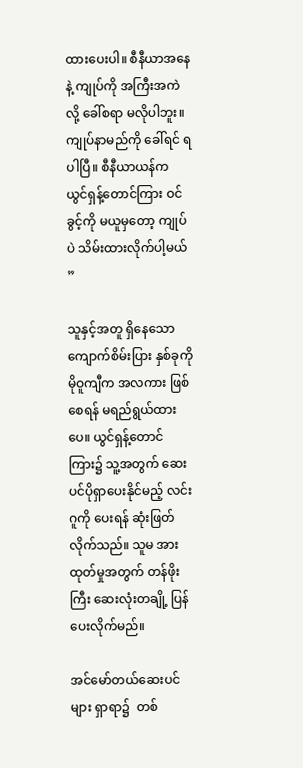ထားပေးပါ။ စီနီယာအနေနဲ့ ကျုပ်ကို အကြီးအကဲလို့ ခေါ်စရာ မလိုပါဘူး။ ကျုပ်နာမည်ကို ခေါ်ရင် ရပါပြီ။ စီနီယာယန်က ယွင်ရှန့်တောင်ကြား ဝင်ခွင့်ကို မယူမှတော့ ကျုပ်ပဲ သိမ်းထားလိုက်ပါ့မယ် ”

သူနှင့်အတူ ရှိနေသော ကျောက်စိမ်းပြား နှစ်ခုကို  မိုဝူကျီက အလကား ဖြစ်စေရန် မရည်ရွယ်ထားပေ။ ယွင်ရှန့်တောင်ကြား၌ သူ့အတွက် ဆေးပင်ပိုရှာပေးနိုင်မည့် လင်းဂူကို ပေးရန် ဆုံးဖြတ်လိုက်သည်။ သူမ အားထုတ်မှုအတွက် တန်ဖိုးကြီး ဆေးလုံးတချို့ ပြန်ပေးလိုက်မည်။

အင်မော်တယ်ဆေးပင်များ ရှာရာ၌  တစ်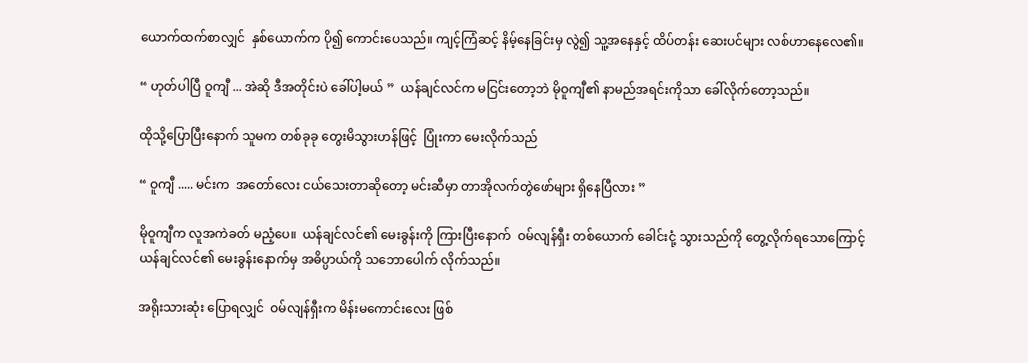ယောက်ထက်စာလျှင်  နှစ်ယောက်က ပို၍ ကောင်းပေသည်။ ကျင့်ကြံဆင့် နိမ့်နေခြင်းမှ လွဲ၍ သူ့အနေနှင့် ထိပ်တန်း ဆေးပင်များ လစ်ဟာနေလေ၏။

“ ဟုတ်ပါပြီ ဝူကျီ ... အဲဆို ဒီအတိုင်းပဲ ခေါ်ပါ့မယ် ”  ယန်ချင်လင်က မငြင်းတော့ဘဲ မိုဝူကျီ၏ နာမည်အရင်းကိုသာ ခေါ်လိုက်တော့သည်။

ထိုသို့ပြောပြီးနောက် သူမက တစ်ခုခု တွေးမိသွားဟန်ဖြင့်  ပြုံးကာ မေးလိုက်သည်

“ ဝူကျီ ..... မင်းက  အတော်လေး ငယ်သေးတာဆိုတော့ မင်းဆီမှာ တာအိုလက်တွဲဖော်များ ရှိနေပြီလား ”

မိုဝူကျီက လူအကဲခတ် မညံ့ပေ။  ယန်ချင်လင်၏ မေးခွန်းကို ကြားပြီးနောက်  ဝမ်လျန်ရှီး တစ်ယောက် ခေါင်းငုံ့ သွားသည်ကို တွေ့လိုက်ရသောကြောင့် ယန်ချင်လင်၏ မေးခွန်းနောက်မှ အဓိပ္ပာယ်ကို သဘောပေါက် လိုက်သည်။

အရိုးသားဆုံး ပြောရလျှင်  ဝမ်လျန်ရှီးက မိန်းမကောင်းလေး ဖြစ်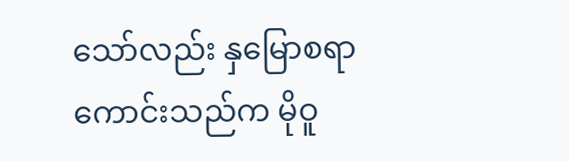သော်လည်း နှမြောစရာ ကောင်းသည်က မိုဝူ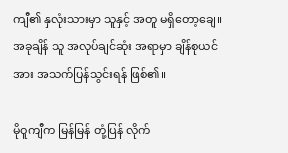ကျီ၏ နှလုံးသားမှာ သူနှင့် အတူ မရှိတော့ချေ။ အခုချိန် သူ အလုပ်ချင်ဆုံး အရာမှာ ချိန်စုယင်အား အသက်ပြန်သွင်းရန် ဖြစ်၏။

မိုဝူကျီက မြန်မြန် တုံ့ပြန် လိုက်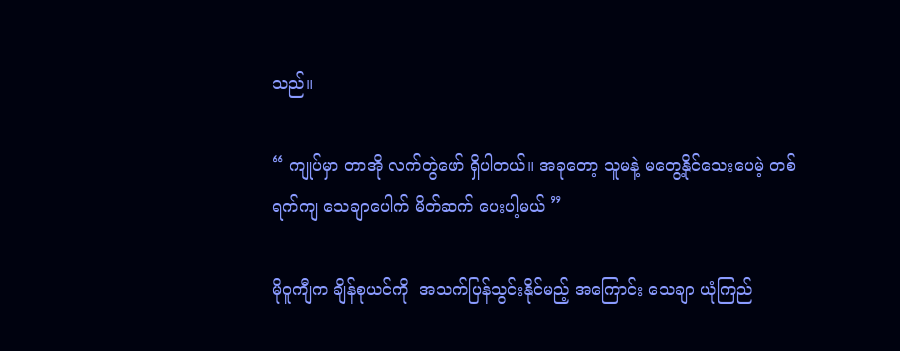သည်။

“ ကျုပ်မှာ တာအို လက်တွဲဖော် ရှိပါတယ်။ အခုတော့ သူမနဲ့ မတွေ့နိုင်သေးပေမဲ့ တစ်ရက်ကျ သေချာပေါက် မိတ်ဆက် ပေးပါ့မယ် ”

မိုဝူကျီက ချိန်စုယင်ကို  အသက်ပြန်သွင်းနိုင်မည့် အကြောင်း သေချာ ယုံကြည်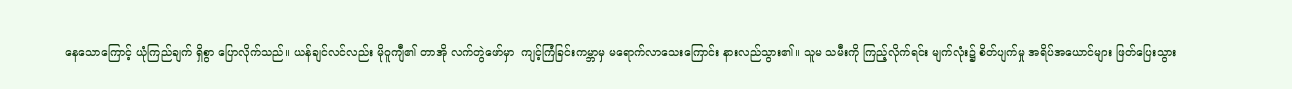နေသောကြောင့် ယုံကြည်ချက် ရှိစွာ ပြောလိုက်သည်။ ယန်ချင်လင်လည်း မိုဝူကျီ၏ တာအို လက်တွဲဖော်မှာ  ကျင့်ကြံခြင်းကမ္ဘာမှ မရောက်လာသေးကြောင်း နားလည်သွား၏။ သူမ သမီးကို ကြည့်လိုက်ရင်း မျက်လုံး၌ စိတ်ပျက်မှု အရိပ်အယောင်များ ဖြတ်ပြေးသွား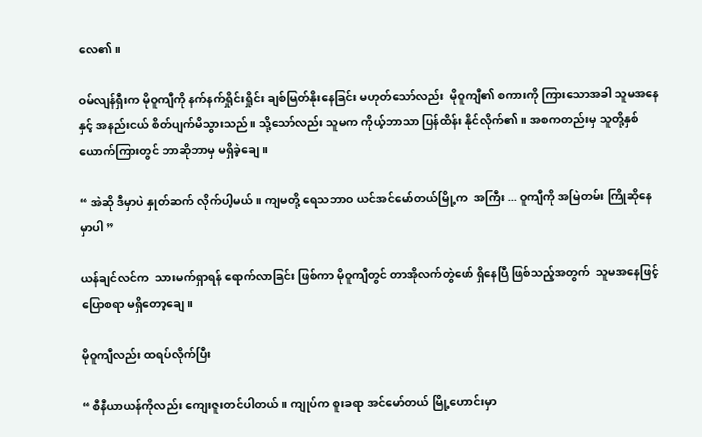လေ၏။

ဝမ်လျန်ရှီးက မိုဝူကျီကို နက်နက်ရှိုင်းရှိုင်း ချစ်မြတ်နိုးနေခြင်း မဟုတ်သော်လည်း  မိုဝူကျီ၏ စကားကို ကြားသောအခါ သူမအနေနှင့် အနည်းငယ် စိတ်ပျက်မိသွားသည်။ သို့သော်လည်း သူမက ကိုယ့်ဘာသာ ပြန်ထိန်း နိုင်လိုက်၏။ အစကတည်းမှ သူတို့နှစ်ယောက်ကြားတွင် ဘာဆိုဘာမှ မရှိခဲ့ချေ။

“ အဲဆို ဒီမှာပဲ နှုတ်ဆက် လိုက်ပါ့မယ်။ ကျမတို့ ရေသဘာဝ ယင်အင်မော်တယ်မြို့က  အကြီး ... ဝူကျီကို အမြဲတမ်း ကြိုဆိုနေမှာပါ ”

ယန်ချင်လင်က  သားမက်ရှာရန် ရောက်လာခြင်း ဖြစ်ကာ မိုဝူကျီတွင် တာအိုလက်တွဲဖော် ရှိနေပြီ ဖြစ်သည့်အတွက်  သူမအနေဖြင့် ပြောစရာ မရှိတော့ချေ။

မိုဝူကျီလည်း ထရပ်လိုက်ပြီး

“ စီနီယာယန်ကိုလည်း ကျေးဇူးတင်ပါတယ်။ ကျုပ်က စူးခရာ အင်မော်တယ် မြို့ဟောင်းမှာ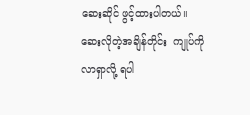ဆေးဆိုင် ဖွင့်ထားပါတယ်။ ဆေးလိုတဲ့အချိန်တိုင်း  ကျုပ်ကို လာရှာလို့ ရပါ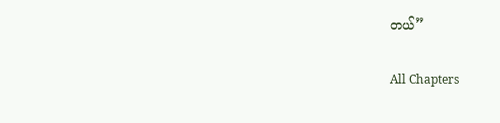တယ်”

All Chapters